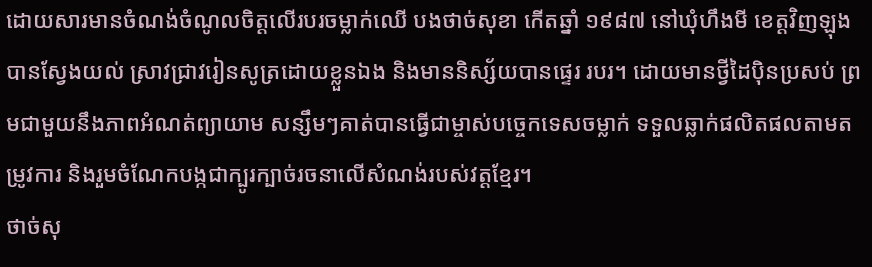ដោយសារមានចំណង់ចំណូលចិត្តលើរបរចម្លាក់ឈើ បងថាច់សុខា កើតឆ្នាំ ១៩៨៧ នៅឃុំហឹងមី ខេត្តវិញឡុង បានស្វែងយល់ ស្រាវជ្រាវរៀនសូត្រដោយខ្លួនឯង និងមាននិស្ស័យបានផ្ទេរ របរ។ ដោយមានថ្វីដៃប៉ិនប្រសប់ ព្រមជាមួយនឹងភាពអំណត់ព្យាយាម សន្សឹមៗគាត់បានធ្វើជាម្ចាស់បច្ចេកទេសចម្លាក់ ទទួលឆ្លាក់ផលិតផលតាមតម្រូវការ និងរួមចំណែកបង្កជាក្បូរក្បាច់រចនាលើសំណង់របស់វត្តខ្មែរ។
ថាច់សុ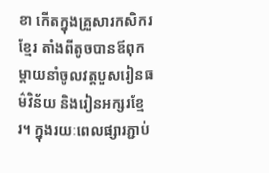ខា កើតក្នុងគ្រួសារកសិករខ្មែរ តាំងពីតូចបានឪពុកម្តាយនាំចូលវត្តបួសរៀនធម៌វិន័យ និងរៀនអក្សរខ្មែរ។ ក្នុងរយៈពេលផ្សារភ្ជាប់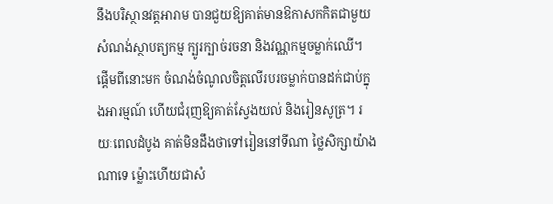នឹងបរិស្ថានវត្តអារាម បានជួយឱ្យគាត់មានឱកាសកកិតជាមួយសំណង់ស្ថាបត្យកម្ម ក្បូរក្បាច់រចនា និងវណ្ណកម្មចម្លាក់ឈើ។ ផ្តើមពីនោះមក ចំណង់ចំណូលចិត្តលើរបរចម្លាក់បានដក់ជាប់ក្នុងអារម្មណ៍ ហើយជំរុញឱ្យគាត់ស្វែងយល់ និងរៀនសូត្រ។ រយៈពេលដំបូង គាត់មិនដឹងថាទៅរៀននៅទីណា ថ្លៃសិក្សាយ៉ាងណាទេ ម្ល៉ោះហើយជាសំ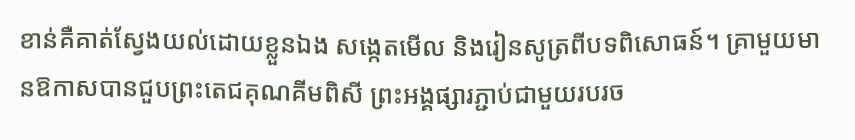ខាន់គឺគាត់ស្វែងយល់ដោយខ្លួនឯង សង្កេតមើល និងរៀនសូត្រពីបទពិសោធន៍។ គ្រាមួយមានឱកាសបានជួបព្រះតេជគុណគីមពិសី ព្រះអង្គផ្សារភ្ជាប់ជាមួយរបរច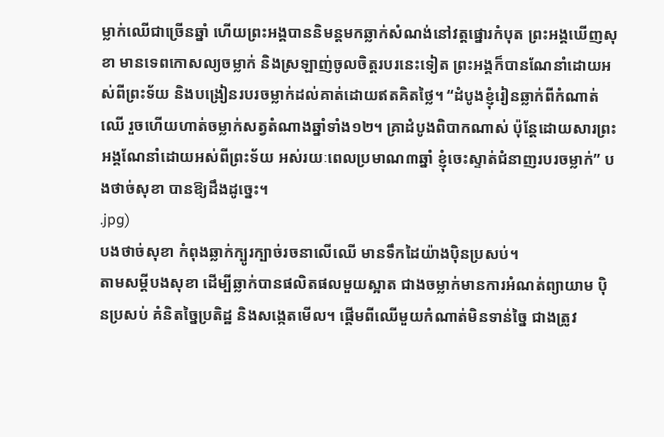ម្លាក់ឈើជាច្រើនឆ្នាំ ហើយព្រះអង្គបាននិមន្តមកឆ្លាក់សំណង់នៅវត្តផ្នោរកំបុត ព្រះអង្គឃើញសុខា មានទេពកោសល្យចម្លាក់ និងស្រឡាញ់ចូលចិត្តរបរនេះទៀត ព្រះអង្គក៏បានណែនាំដោយអស់ពីព្រះទ័យ និងបង្រៀនរបរចម្លាក់ដល់គាត់ដោយឥតគិតថ្លៃ។ “ដំបូងខ្ញុំរៀនឆ្លាក់ពីកំណាត់ឈើ រួចហើយហាត់ចម្លាក់សត្វតំណាងឆ្នាំទាំង១២។ គ្រាដំបូងពិបាកណាស់ ប៉ុន្តែដោយសារព្រះអង្គណែនាំដោយអស់ពីព្រះទ័យ អស់រយៈពេលប្រមាណ៣ឆ្នាំ ខ្ញុំចេះស្ទាត់ជំនាញរបរចម្លាក់” បងថាច់សុខា បានឱ្យដឹងដូច្នេះ។
.jpg)
បងថាច់សុខា កំពុងឆ្លាក់ក្បូរក្បាច់រចនាលើឈើ មានទឹកដៃយ៉ាងប៉ិនប្រសប់។
តាមសម្តីបងសុខា ដើម្បីឆ្លាក់បានផលិតផលមួយស្អាត ជាងចម្លាក់មានការអំណត់ព្យាយាម ប៉ិនប្រសប់ គំនិតច្នៃប្រតិដ្ឋ និងសង្កេតមើល។ ផ្តើមពីឈើមួយកំណាត់មិនទាន់ច្នៃ ជាងត្រូវ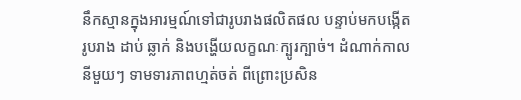នឹកស្មានក្នុងអារម្មណ៍ទៅជារូបរាងផលិតផល បន្ទាប់មកបង្កើតរូបរាង ដាប់ ឆ្លាក់ និងបង្ហើយលក្ខណៈក្បូរក្បាច់។ ដំណាក់កាលនីមួយៗ ទាមទារភាពហ្មត់ចត់ ពីព្រោះប្រសិន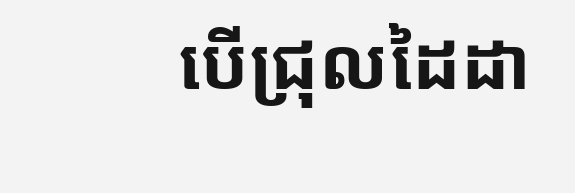បើជ្រុលដៃដា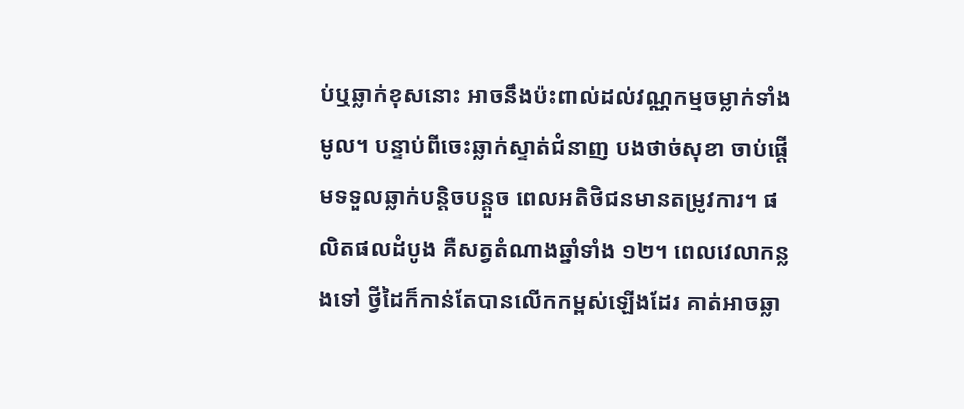ប់ឬឆ្លាក់ខុសនោះ អាចនឹងប៉ះពាល់ដល់វណ្ណកម្មចម្លាក់ទាំងមូល។ បន្ទាប់ពីចេះឆ្លាក់ស្ទាត់ជំនាញ បងថាច់សុខា ចាប់ផ្តើមទទួលឆ្លាក់បន្តិចបន្តួច ពេលអតិថិជនមានតម្រូវការ។ ផលិតផលដំបូង គឺសត្វតំណាងឆ្នាំទាំង ១២។ ពេលវេលាកន្លងទៅ ថ្វីដៃក៏កាន់តែបានលើកកម្ពស់ឡើងដែរ គាត់អាចឆ្លា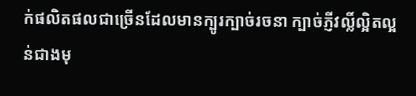ក់ផលិតផលជាច្រើនដែលមានក្បូរក្បាច់រចនា ក្បាច់ភ្ញីវល្លិ៍ល្អិតល្អន់ជាងមុ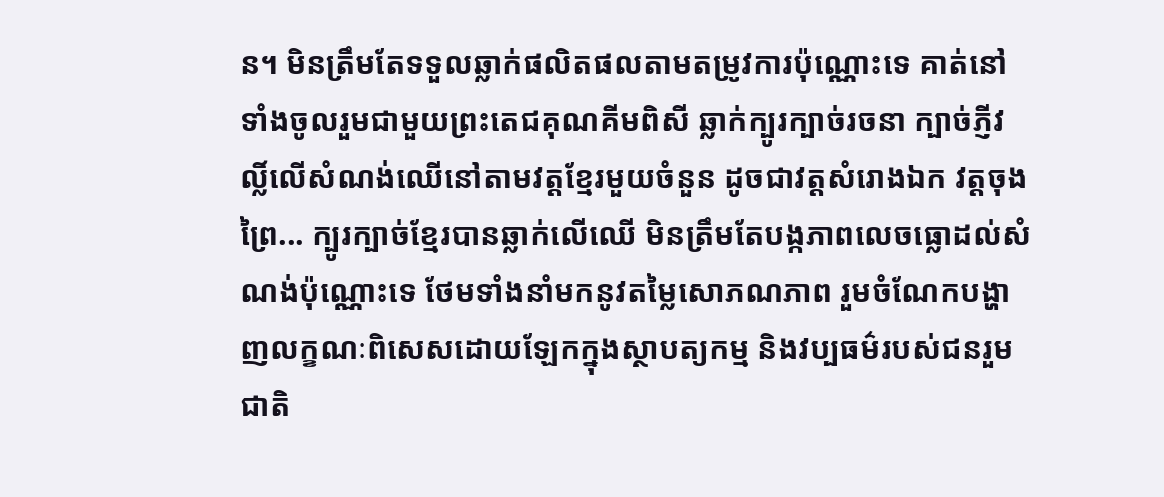ន។ មិនត្រឹមតែទទួលឆ្លាក់ផលិតផលតាមតម្រូវការប៉ុណ្ណោះទេ គាត់នៅទាំងចូលរួមជាមួយព្រះតេជគុណគីមពិសី ឆ្លាក់ក្បូរក្បាច់រចនា ក្បាច់ភ្ញីវល្លិ៍លើសំណង់ឈើនៅតាមវត្តខ្មែរមួយចំនួន ដូចជាវត្តសំរោងឯក វត្តចុងព្រៃ... ក្បូរក្បាច់ខ្មែរបានឆ្លាក់លើឈើ មិនត្រឹមតែបង្កភាពលេចធ្លោដល់សំណង់ប៉ុណ្ណោះទេ ថែមទាំងនាំមកនូវតម្លៃសោភណភាព រួមចំណែកបង្ហាញលក្ខណៈពិសេសដោយឡែកក្នុងស្ថាបត្យកម្ម និងវប្បធម៌របស់ជនរួមជាតិ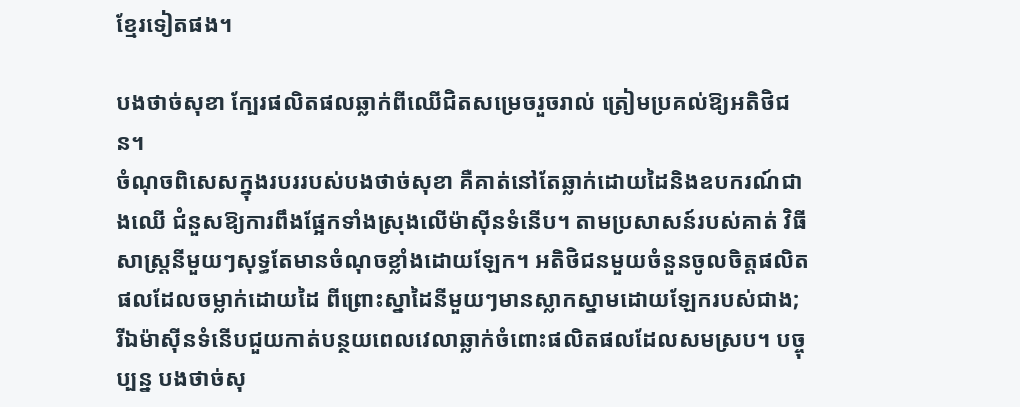ខ្មែរទៀតផង។

បងថាច់សុខា ក្បែរផលិតផលឆ្លាក់ពីឈើជិតសម្រេចរួចរាល់ ត្រៀមប្រគល់ឱ្យអតិថិជន។
ចំណុចពិសេសក្នុងរបររបស់បងថាច់សុខា គឺគាត់នៅតែឆ្លាក់ដោយដៃនិងឧបករណ៍ជាងឈើ ជំនួសឱ្យការពឹងផ្អែកទាំងស្រុងលើម៉ាស៊ីនទំនើប។ តាមប្រសាសន៍របស់គាត់ វិធីសាស្ត្រនីមួយៗសុទ្ធតែមានចំណុចខ្លាំងដោយឡែក។ អតិថិជនមួយចំនួនចូលចិត្តផលិតផលដែលចម្លាក់ដោយដៃ ពីព្រោះស្នាដៃនីមួយៗមានស្លាកស្នាមដោយឡែករបស់ជាង; រីឯម៉ាស៊ីនទំនើបជួយកាត់បន្ថយពេលវេលាឆ្លាក់ចំពោះផលិតផលដែលសមស្រប។ បច្ចុប្បន្ន បងថាច់សុ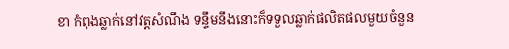ខា កំពុងឆ្លាក់នៅវត្តសំណឹង ទន្ទឹមនឹងនោះក៏ទទួលឆ្លាក់ផលិតផលមួយចំនួន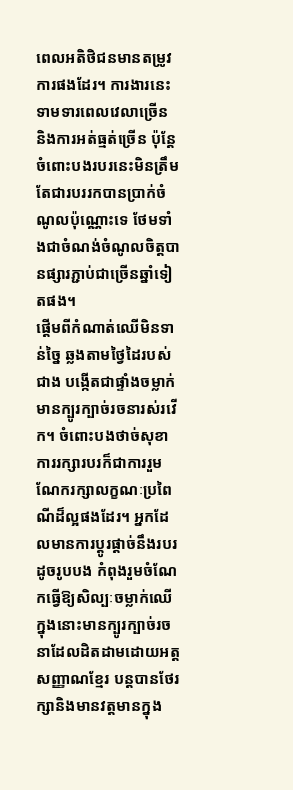ពេលអតិថិជនមានតម្រូវការផងដែរ។ ការងារនេះទាមទារពេលវេលាច្រើន និងការអត់ធ្មត់ច្រើន ប៉ុន្តែចំពោះបងរបរនេះមិនត្រឹមតែជារបររកបានប្រាក់ចំណូលប៉ុណ្ណោះទេ ថែមទាំងជាចំណង់ចំណូលចិត្តបានផ្សារភ្ជាប់ជាច្រើនឆ្នាំទៀតផង។
ផ្តើមពីកំណាត់ឈើមិនទាន់ច្នៃ ឆ្លងតាមថ្វៃដៃរបស់ជាង បង្កើតជាផ្ទាំងចម្លាក់ មានក្បូរក្បាច់រចនារស់រវើក។ ចំពោះបងថាច់សុខា ការរក្សារបរក៏ជាការរួមណែករក្សាលក្ខណៈប្រពៃណីដ៏ល្អផងដែរ។ អ្នកដែលមានការប្តូរផ្តាច់នឹងរបរដូចរូបបង កំពុងរួមចំណែកធ្វើឱ្យសិល្បៈចម្លាក់ឈើ ក្នុងនោះមានក្បូរក្បាច់រចនាដែលដិតដាមដោយអត្តសញ្ញាណខ្មែរ បន្តបានថែរក្សានិងមានវត្តមានក្នុង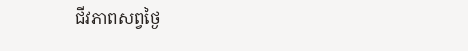ជីវភាពសព្វថ្ងៃ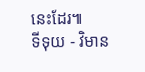នេះដែរ៕
ទីទុយ - វិមាន